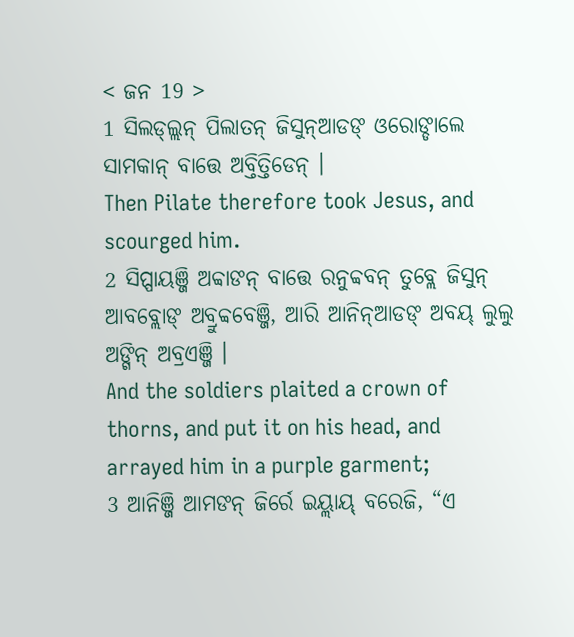< ଜନ 19 >
1 ସିଲଡ୍ଲ୍ଲନ୍ ପିଲାତନ୍ ଜିସୁନ୍ଆଡଙ୍ ଓରୋଙ୍ଡାଲେ ସାମକାନ୍ ବାତ୍ତେ ଅବ୍ତିତ୍ତିଡେନ୍ ।
Then Pilate therefore took Jesus, and scourged him.
2 ସିପ୍ପାୟଞ୍ଜି ଅବ୍ବାଙନ୍ ବାତ୍ତେ ରନୁବ୍ବବନ୍ ତୁବ୍ଲେ ଜିସୁନ୍ ଆବବ୍ଲୋଙ୍ ଅବ୍ରୁବ୍ବବେଞ୍ଜି, ଆରି ଆନିନ୍ଆଡଙ୍ ଅବୟ୍ ଲୁଲୁ ଅଙ୍ଗିନ୍ ଅବ୍ରଏଞ୍ଜି ।
And the soldiers plaited a crown of thorns, and put it on his head, and arrayed him in a purple garment;
3 ଆନିଞ୍ଜି ଆମଙନ୍ ଜିର୍ରେ ଇୟ୍ଲାୟ୍ ବରେଜି, “ଏ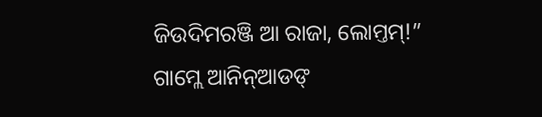ଜିଉଦିମରଞ୍ଜି ଆ ରାଜା, ଲୋମ୍ତମ୍!” ଗାମ୍ଲେ ଆନିନ୍ଆଡଙ୍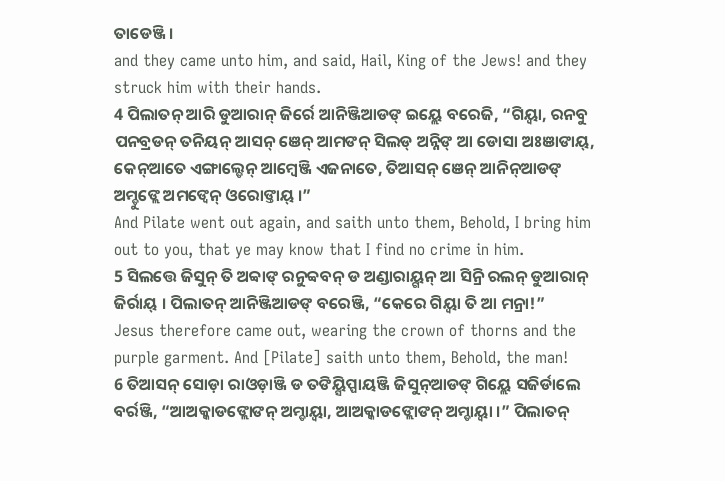ତାଡେଞ୍ଜି ।
and they came unto him, and said, Hail, King of the Jews! and they struck him with their hands.
4 ପିଲାତନ୍ ଆରି ଡୁଆରାନ୍ ଜିର୍ରେ ଆନିଞ୍ଜିଆଡଙ୍ ଇୟ୍ଲେ ବରେଜି, “ଗିୟ୍ବା, ରନବୁ ପନବ୍ରଡନ୍ ତନିୟନ୍ ଆସନ୍ ଞେନ୍ ଆମଙନ୍ ସିଲଡ୍ ଅନ୍ନିଙ୍ ଆ ଡୋସା ଅଃଞାଙାୟ୍, କେନ୍ଆତେ ଏଙ୍ଗାଲ୍ଡେନ୍ ଆମ୍ୱେଞ୍ଜି ଏଜନାତେ, ତିଆସନ୍ ଞେନ୍ ଆନିନ୍ଆଡଙ୍ ଅମ୍ଡୁଙ୍ଲେ ଅମଙ୍ବେନ୍ ଓରୋଙ୍ତାୟ୍ ।”
And Pilate went out again, and saith unto them, Behold, I bring him out to you, that ye may know that I find no crime in him.
5 ସିଲତ୍ତେ ଜିସୁନ୍ ତି ଅବ୍ବାଙ୍ ରନୁବ୍ବବନ୍ ଡ ଅଣ୍ଡାରାୟ୍ଗନ୍ ଆ ସିନ୍ରି ରଲନ୍ ଡୁଆରାନ୍ ଜିର୍ରାୟ୍ । ପିଲାତନ୍ ଆନିଞ୍ଜିଆଡଙ୍ ବରେଞ୍ଜି, “କେରେ ଗିୟ୍ବା ତି ଆ ମନ୍ରା!”
Jesus therefore came out, wearing the crown of thorns and the purple garment. And [Pilate] saith unto them, Behold, the man!
6 ତିଆସନ୍ ସୋଡ଼ା ରାଓଡ଼ାଞ୍ଜି ଡ ତଙିୟ୍ସିପ୍ପାୟଞ୍ଜି ଜିସୁନ୍ଆଡଙ୍ ଗିୟ୍ଲେ ସଜିର୍ଡାଲେ ବର୍ରଞ୍ଜି, “ଆଅକ୍କାଡଙ୍ଲୋଙନ୍ ଅମ୍ଡାୟ୍ବା, ଆଅକ୍କାଡଙ୍ଲୋଙନ୍ ଅମ୍ଡାୟ୍ବା ।” ପିଲାତନ୍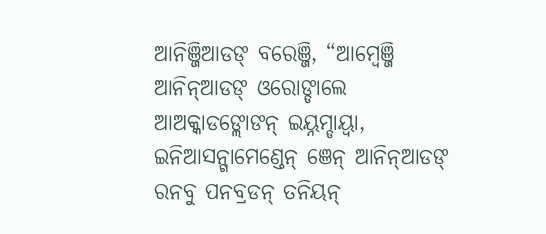ଆନିଞ୍ଜିଆଡଙ୍ ବରେଞ୍ଜି, “ଆମ୍ୱେଞ୍ଜି ଆନିନ୍ଆଡଙ୍ ଓରୋଙ୍ଡାଲେ ଆଅକ୍କାଡଙ୍ଲୋଙନ୍ ଇୟ୍ନମ୍ଡାୟ୍ବା, ଇନିଆସନ୍ଗାମେଣ୍ଡେନ୍ ଞେନ୍ ଆନିନ୍ଆଡଙ୍ ରନବୁ ପନବ୍ରଡନ୍ ତନିୟନ୍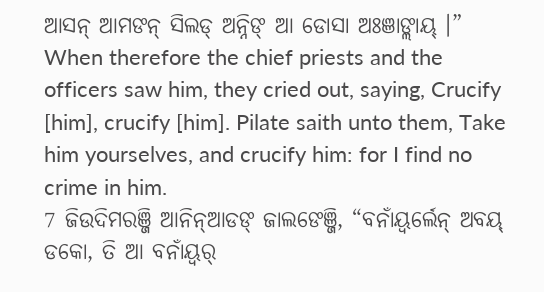ଆସନ୍ ଆମଙନ୍ ସିଲଡ୍ ଅନ୍ନିଙ୍ ଆ ଡୋସା ଅଃଞାଙ୍ଲାୟ୍ ।”
When therefore the chief priests and the officers saw him, they cried out, saying, Crucify [him], crucify [him]. Pilate saith unto them, Take him yourselves, and crucify him: for I find no crime in him.
7 ଜିଉଦିମରଞ୍ଜି ଆନିନ୍ଆଡଙ୍ ଜାଲଙେଞ୍ଜି, “ବନାଁୟ୍ବର୍ଲେନ୍ ଅବୟ୍ ଡକୋ, ତି ଆ ବନାଁୟ୍ବର୍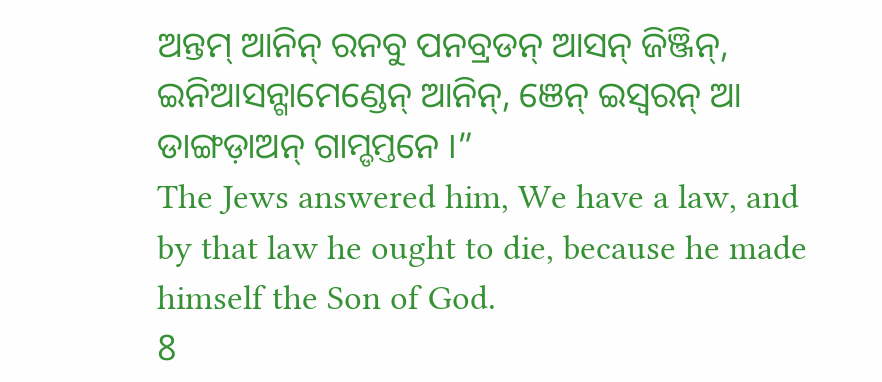ଅନ୍ତମ୍ ଆନିନ୍ ରନବୁ ପନବ୍ରଡନ୍ ଆସନ୍ ଜିଞ୍ଜିନ୍, ଇନିଆସନ୍ଗାମେଣ୍ଡେନ୍ ଆନିନ୍, ଞେନ୍ ଇସ୍ୱରନ୍ ଆ ଡାଙ୍ଗଡ଼ାଅନ୍ ଗାମ୍ଡମ୍ତନେ ।”
The Jews answered him, We have a law, and by that law he ought to die, because he made himself the Son of God.
8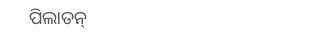ପିଲାତନ୍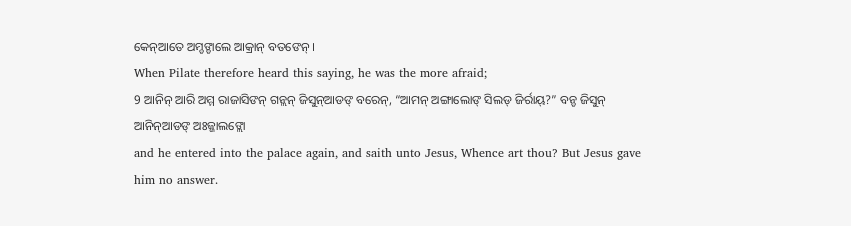କେନ୍ଆତେ ଅମ୍ଡଙ୍ଡାଲେ ଆକ୍ରାନ୍ ବତଙେନ୍ ।
When Pilate therefore heard this saying, he was the more afraid;
9 ଆନିନ୍ ଆରି ଅମ୍ମ ରାଜାସିଙନ୍ ଗନ୍ଲନ୍ ଜିସୁନ୍ଆଡଙ୍ ବରେନ୍, “ଆମନ୍ ଅଙ୍ଗାଲୋଙ୍ ସିଲଡ୍ ଜିର୍ରାୟ୍?” ବନ୍ଡ ଜିସୁନ୍ ଆନିନ୍ଆଡଙ୍ ଅଃଜ୍ଜାଲଙ୍ଲୋ
and he entered into the palace again, and saith unto Jesus, Whence art thou? But Jesus gave him no answer.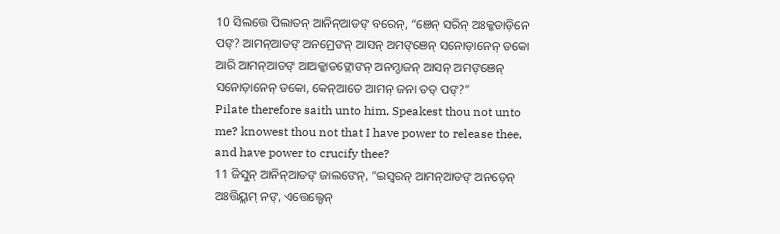10 ସିଲତ୍ତେ ପିଲାତନ୍ ଆନିନ୍ଆଡଙ୍ ବରେନ୍, “ଞେନ୍ ସରିନ୍ ଅଃକ୍କଡାଡ଼ିନେ ପଙ୍? ଆମନ୍ଆଡଙ୍ ଅନମ୍ରେଙନ୍ ଆସନ୍ ଅମଙ୍ଞେନ୍ ସନୋଡ଼ାନେନ୍ ଡକୋ ଆରି ଆମନ୍ଆଡଙ୍ ଆଅକ୍କାଡଙ୍ଲୋଙନ୍ ଅନମ୍ଡାଜନ୍ ଆସନ୍ ଅମଙ୍ଞେନ୍ ସନୋଡ଼ାନେନ୍ ଡକୋ, କେନ୍ଆତେ ଆମନ୍ ଜନା ତଡ୍ ପଙ୍?”
Pilate therefore saith unto him, Speakest thou not unto me? knowest thou not that I have power to release thee, and have power to crucify thee?
11 ଜିସୁନ୍ ଆନିନ୍ଆଡଙ୍ ଜାଲଙେନ୍, “ଇସ୍ୱରନ୍ ଆମନ୍ଆଡଙ୍ ଅନଡ଼େନ୍ ଅଃତ୍ତିୟ୍ଲମ୍ ନଙ୍, ଏତ୍ତେଲ୍ଡେନ୍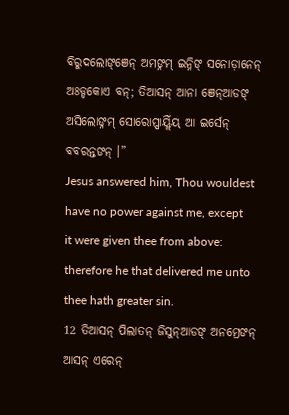ବିରୁଦଲୋଙ୍ଞେନ୍ ଅମଙ୍ନମ୍ ଇନ୍ନିଙ୍ ସନୋଡ଼ାନେନ୍ ଅଃଡ୍ଡକୋଏ ବନ୍; ତିଆସନ୍ ଆନା ଞେନ୍ଆଡଙ୍ ଅସିଲୋଙ୍ନମ୍ ସୋରୋପ୍ପାୟ୍ଲିଁୟ୍ ଆ ଇର୍ସେନ୍ ବବରନ୍ତଙନ୍ ।”
Jesus answered him, Thou wouldest have no power against me, except it were given thee from above: therefore he that delivered me unto thee hath greater sin.
12 ତିଆସନ୍ ପିଲାତନ୍ ଜିସୁନ୍ଆଡଙ୍ ଅନମ୍ରେଙନ୍ ଆସନ୍ ଏରେନ୍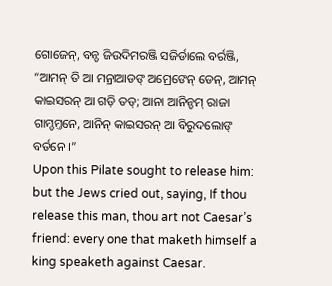ଗୋଜେନ୍, ବନ୍ଡ ଜିଉଦିମରଞ୍ଜି ସଜିର୍ଡାଲେ ବର୍ରଞ୍ଜି, “ଆମନ୍ ତି ଆ ମନ୍ରାଆଡଙ୍ ଅମ୍ରେଙେନ୍ ଡେନ୍, ଆମନ୍ କାଇସରନ୍ ଆ ଗଡ଼ି ତଡ୍; ଆନା ଆନିନ୍ଡମ୍ ରାଜା ଗାମ୍ଡମ୍ତନେ, ଆନିନ୍ କାଇସରନ୍ ଆ ବିରୁଦଲୋଙ୍ ବର୍ତନେ ।”
Upon this Pilate sought to release him: but the Jews cried out, saying, If thou release this man, thou art not Caesar’s friend: every one that maketh himself a king speaketh against Caesar.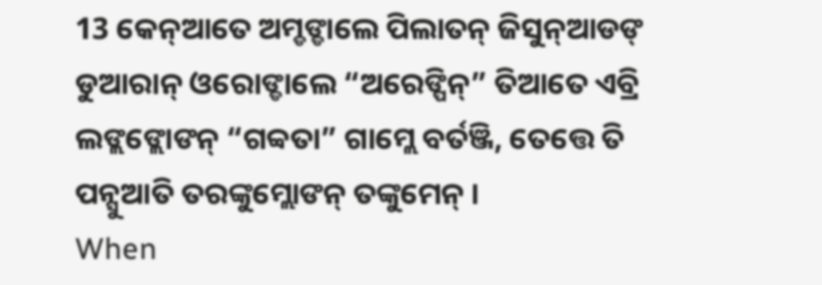13 କେନ୍ଆତେ ଅମ୍ଡଙ୍ଡାଲେ ପିଲାତନ୍ ଜିସୁନ୍ଆଡଙ୍ ଡୁଆରାନ୍ ଓରୋଙ୍ଡାଲେ “ଅରେଙ୍ପିନ୍” ତିଆତେ ଏବ୍ରି ଲଙ୍ଲଙ୍ଲୋଙନ୍ “ଗବ୍ବତା” ଗାମ୍ଲେ ବର୍ତଞ୍ଜି, ତେତ୍ତେ ତି ପନ୍ସୁଆତି ତରଙ୍କୁମ୍ଲୋଙନ୍ ତଙ୍କୁମେନ୍ ।
When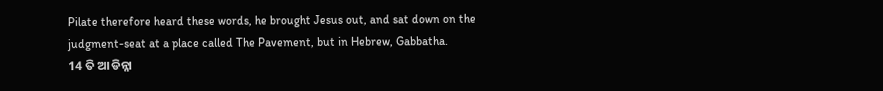Pilate therefore heard these words, he brought Jesus out, and sat down on the judgment-seat at a place called The Pavement, but in Hebrew, Gabbatha.
14 ତି ଆ ଡିନ୍ନା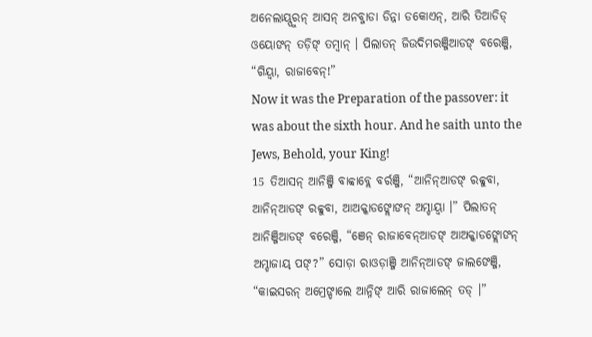ଅନେଲାୟ୍ପୁରନ୍ ଆସନ୍ ଅନବ୍ଜାଡା ଡିନ୍ନା ଡକୋଏନ୍, ଆରି ତିଆଡିଡ୍ ଓୟୋଙନ୍ ତଡ଼ିଙ୍ ତମ୍ବାନ୍ । ପିଲାତନ୍ ଜିଉଦିମରଞ୍ଜିଆଡଙ୍ ବରେଞ୍ଜି, “ଗିୟ୍ବା, ରାଜାବେନ୍!”
Now it was the Preparation of the passover: it was about the sixth hour. And he saith unto the Jews, Behold, your King!
15 ତିଆସନ୍ ଆନିଞ୍ଜି ବାବ୍ବାବ୍ଲେ ବର୍ରଞ୍ଜି, “ଆନିନ୍ଆଡଙ୍ ରବ୍ବୁବା, ଆନିନ୍ଆଡଙ୍ ରବ୍ବୁବା, ଆଅକ୍କାଡଙ୍ଲୋଙନ୍ ଅମ୍ଡାୟ୍ବା ।” ପିଲାତନ୍ ଆନିଞ୍ଜିଆଡଙ୍ ବରେଞ୍ଜି, “ଞେନ୍ ରାଜାବେନ୍ଆଡଙ୍ ଆଅକ୍କାଡଙ୍ଲୋଙନ୍ ଅମ୍ଡାଜାୟ୍ ପଙ୍?” ସୋଡ଼ା ରାଓଡ଼ାଞ୍ଜି ଆନିନ୍ଆଡଙ୍ ଜାଲଙେଞ୍ଜି, “କାଇସରନ୍ ଅମ୍ରେଙ୍ଡାଲେ ଆନ୍ନିଙ୍ ଆରି ରାଜାଲେନ୍ ତଡ୍ ।”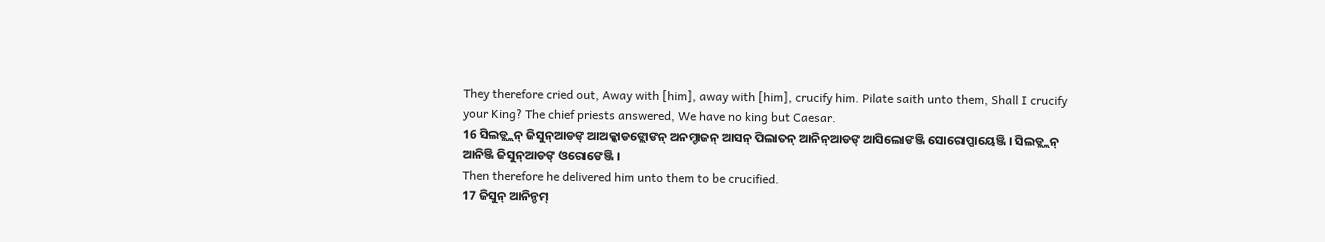They therefore cried out, Away with [him], away with [him], crucify him. Pilate saith unto them, Shall I crucify your King? The chief priests answered, We have no king but Caesar.
16 ସିଲଡ୍ଲ୍ଲନ୍ ଜିସୁନ୍ଆଡଙ୍ ଆଅକ୍କାଡଙ୍ଲୋଙନ୍ ଅନମ୍ଡାଜନ୍ ଆସନ୍ ପିଲାତନ୍ ଆନିନ୍ଆଡଙ୍ ଆସିଲୋଙଞ୍ଜି ସୋରୋପ୍ପାୟେଞ୍ଜି । ସିଲଡ୍ଲ୍ଲନ୍ ଆନିଞ୍ଜି ଜିସୁନ୍ଆଡଙ୍ ଓରୋଙେଞ୍ଜି ।
Then therefore he delivered him unto them to be crucified.
17 ଜିସୁନ୍ ଆନିନ୍ଡମ୍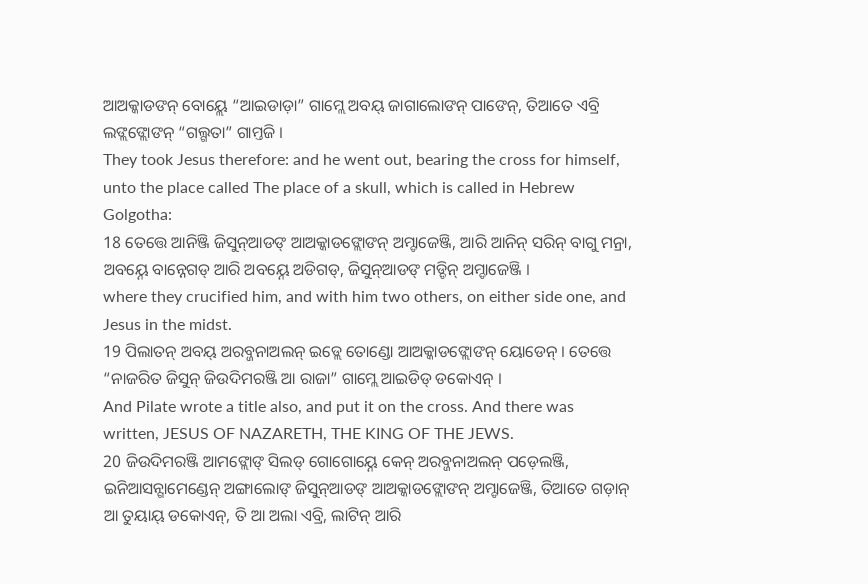ଆଅକ୍କାଡଙନ୍ ବୋୟ୍ଲେ “ଆଇଡାଡ଼ା” ଗାମ୍ଲେ ଅବୟ୍ ଜାଗାଲୋଙନ୍ ପାଙେନ୍, ତିଆତେ ଏବ୍ରି ଲଙ୍ଲଙ୍ଲୋଙନ୍ “ଗଲ୍ଗତା” ଗାମ୍ତଜି ।
They took Jesus therefore: and he went out, bearing the cross for himself, unto the place called The place of a skull, which is called in Hebrew Golgotha:
18 ତେତ୍ତେ ଆନିଞ୍ଜି ଜିସୁନ୍ଆଡଙ୍ ଆଅକ୍କାଡଙ୍ଲୋଙନ୍ ଅମ୍ଡାଜେଞ୍ଜି, ଆରି ଆନିନ୍ ସରିନ୍ ବାଗୁ ମନ୍ରା, ଅବୟ୍ନେ ବାନ୍ନେଗଡ୍ ଆରି ଅବୟ୍ନେ ଅଡିଗଡ୍, ଜିସୁନ୍ଆଡଙ୍ ମଡ୍ଡିନ୍ ଅମ୍ଡାଜେଞ୍ଜି ।
where they crucified him, and with him two others, on either side one, and Jesus in the midst.
19 ପିଲାତନ୍ ଅବୟ୍ ଅରବ୍ଜନାଅଲନ୍ ଇଡ୍ଲେ ତୋଣ୍ଡୋ ଆଅକ୍କାଡଙ୍ଲୋଙନ୍ ୟୋଡେନ୍ । ତେତ୍ତେ “ନାଜରିତ ଜିସୁନ୍ ଜିଉଦିମରଞ୍ଜି ଆ ରାଜା” ଗାମ୍ଲେ ଆଇଡିଡ୍ ଡକୋଏନ୍ ।
And Pilate wrote a title also, and put it on the cross. And there was written, JESUS OF NAZARETH, THE KING OF THE JEWS.
20 ଜିଉଦିମରଞ୍ଜି ଆମଙ୍ଲୋଙ୍ ସିଲଡ୍ ଗୋଗୋୟ୍ନେ କେନ୍ ଅରବ୍ଜନାଅଲନ୍ ପଡ଼େଲଞ୍ଜି, ଇନିଆସନ୍ଗାମେଣ୍ଡେନ୍ ଅଙ୍ଗାଲୋଙ୍ ଜିସୁନ୍ଆଡଙ୍ ଆଅକ୍କାଡଙ୍ଲୋଙନ୍ ଅମ୍ଡାଜେଞ୍ଜି, ତିଆତେ ଗଡ଼ାନ୍ ଆ ତୁୟାୟ୍ ଡକୋଏନ୍, ତି ଆ ଅଲା ଏବ୍ରି, ଲାଟିନ୍ ଆରି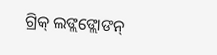ଗ୍ରିକ୍ ଲଙ୍ଲଙ୍ଲୋଙନ୍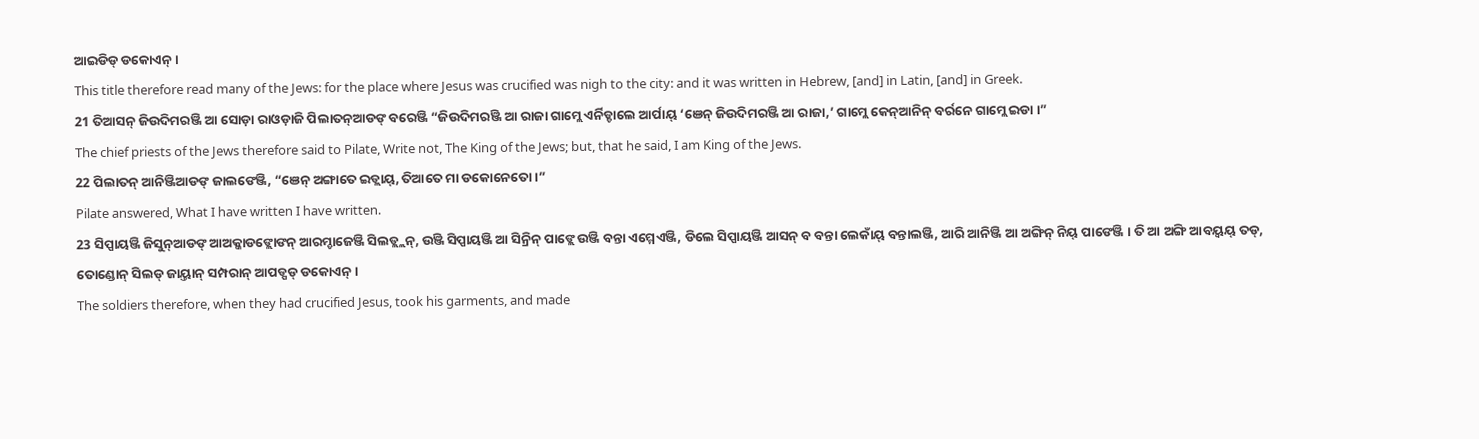ଆଇଡିଡ୍ ଡକୋଏନ୍ ।
This title therefore read many of the Jews: for the place where Jesus was crucified was nigh to the city: and it was written in Hebrew, [and] in Latin, [and] in Greek.
21 ତିଆସନ୍ ଜିଉଦିମରଞ୍ଜି ଆ ସୋଡ଼ା ରାଓଡ଼ାଜି ପିଲାତନ୍ଆଡଙ୍ ବରେଞ୍ଜି “ଜିଉଦିମରଞ୍ଜି ଆ ରାଜା ଗାମ୍ଲେ ଏର୍ନିଡ୍ଡାଲେ ଆର୍ପାୟ୍ ‘ଞେନ୍ ଜିଉଦିମରଞ୍ଜି ଆ ରାଜା,’ ଗାମ୍ଲେ କେନ୍ଆନିନ୍ ବର୍ରନେ ଗାମ୍ଲେ ଇଡା ।”
The chief priests of the Jews therefore said to Pilate, Write not, The King of the Jews; but, that he said, I am King of the Jews.
22 ପିଲାତନ୍ ଆନିଞ୍ଜିଆଡଙ୍ ଜାଲଙେଞ୍ଜି, “ଞେନ୍ ଅଙ୍ଗାତେ ଇଡ୍ଲାୟ୍, ତିଆତେ ମା ଡକୋନେତୋ ।”
Pilate answered, What I have written I have written.
23 ସିପ୍ପାୟଞ୍ଜି ଜିସୁନ୍ଆଡଙ୍ ଆଅକ୍କାଡଙ୍ଲୋଙନ୍ ଆରମ୍ଡାଜେଞ୍ଜି ସିଲଡ୍ଲ୍ଲନ୍, ଉଞ୍ଜି ସିପ୍ପାୟଞ୍ଜି ଆ ସିନ୍ରିନ୍ ପାଙ୍ଲେ ଉଞ୍ଜି ବନ୍ତା ଏମ୍ମେଏଞ୍ଜି, ଡିଲେ ସିପ୍ପାୟଞ୍ଜି ଆସନ୍ ବ ବନ୍ତା ଲେକାଁୟ୍ ବନ୍ତାଲଞ୍ଜି, ଆରି ଆନିଞ୍ଜି ଆ ଅଙ୍ଗିନ୍ ନିୟ୍ ପାଙେଞ୍ଜି । ତି ଆ ଅଙ୍ଗି ଆବୟ୍ବୟ୍ ତଡ୍, ତୋଣ୍ଡୋନ୍ ସିଲଡ୍ ଜାୟ୍ତାନ୍ ସମ୍ପରାନ୍ ଆପଡ୍ପଡ୍ ଡକୋଏନ୍ ।
The soldiers therefore, when they had crucified Jesus, took his garments, and made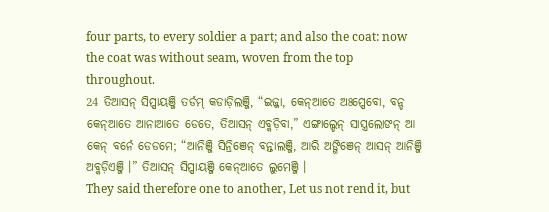four parts, to every soldier a part; and also the coat: now the coat was without seam, woven from the top throughout.
24 ତିଆସନ୍ ସିପ୍ପାୟଞ୍ଜି ତର୍ଡମ୍ କଡାଡ଼ିଲଞ୍ଜି, “ଇଜ୍ଜା, କେନ୍ଆତେ ଅଃପ୍ପେବୋ, ବନ୍ଡ କେନ୍ଆତେ ଆନାଆତେ ଡେତେ, ତିଆସନ୍ ଏବ୍କଡ଼ିବା,” ଏଙ୍ଗାଲ୍ଡେନ୍ ସାସ୍ତ୍ରଲୋଙନ୍ ଆ କେନ୍ ବର୍ନେ ଡେଡମେ; “ଆନିଞ୍ଜି ସିନ୍ରିଞେନ୍ ବନ୍ତାଲଞ୍ଜି, ଆରି ଅଙ୍ଗିଞେନ୍ ଆସନ୍ ଆନିଞ୍ଜି ଅବ୍କଡ଼ିଏଞ୍ଜି ।” ତିଆସନ୍ ସିପ୍ପାୟଞ୍ଜି କେନ୍ଆତେ ଲୁମେଞ୍ଜି ।
They said therefore one to another, Let us not rend it, but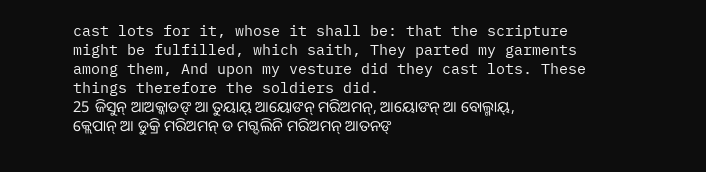cast lots for it, whose it shall be: that the scripture might be fulfilled, which saith, They parted my garments among them, And upon my vesture did they cast lots. These things therefore the soldiers did.
25 ଜିସୁନ୍ ଆଅକ୍କାଡଙ୍ ଆ ତୁୟାୟ୍ ଆୟୋଙନ୍ ମରିଅମନ୍, ଆୟୋଙନ୍ ଆ ବୋଲ୍ମାୟ୍, କ୍ଲେପାନ୍ ଆ ଡୁକ୍ରି ମରିଅମନ୍ ଡ ମଗ୍ଦଲିନି ମରିଅମନ୍ ଆତନଙ୍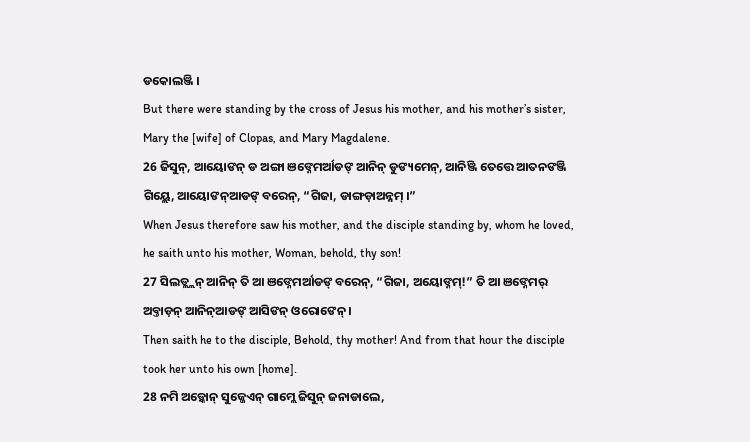ଡକୋଲଞ୍ଜି ।
But there were standing by the cross of Jesus his mother, and his mother’s sister, Mary the [wife] of Clopas, and Mary Magdalene.
26 ଜିସୁନ୍, ଆୟୋଙନ୍ ଡ ଅଙ୍ଗା ଞଙ୍ନେମର୍ଆଡଙ୍ ଆନିନ୍ ଡୁଙ୍ୟମେନ୍, ଆନିଞ୍ଜି ତେତ୍ତେ ଆତନଙଞ୍ଜି ଗିୟ୍ଲେ, ଆୟୋଙନ୍ଆଡଙ୍ ବରେନ୍, “ଗିଜା, ଡାଙ୍ଗଡ଼ାଅନ୍ନମ୍ ।”
When Jesus therefore saw his mother, and the disciple standing by, whom he loved, he saith unto his mother, Woman, behold, thy son!
27 ସିଲଡ୍ଲ୍ଲନ୍ ଆନିନ୍ ତି ଆ ଞଙ୍ନେମର୍ଆଡଙ୍ ବରେନ୍, “ଗିଜା, ଅୟୋଙ୍ନମ୍!” ତି ଆ ଞଙ୍ନେମର୍ ଅବ୍ତାଡ଼ନ୍ ଆନିନ୍ଆଡଙ୍ ଆସିଙନ୍ ଓରୋଙେନ୍ ।
Then saith he to the disciple, Behold, thy mother! And from that hour the disciple took her unto his own [home].
28 ନମି ଅଡ଼୍କୋନ୍ ସୁଜ୍ଜେଏନ୍ ଗାମ୍ଲେ ଜିସୁନ୍ ଜନାଡାଲେ,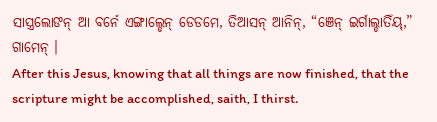ସାସ୍ତ୍ରଲୋଙନ୍ ଆ ବର୍ନେ ଏଙ୍ଗାଲ୍ଡେନ୍ ଡେଡମେ, ତିଆସନ୍ ଆନିନ୍, “ଞେନ୍ ଇର୍ଗାଲ୍ଡାତିଁୟ୍,” ଗାମେନ୍ ।
After this Jesus, knowing that all things are now finished, that the scripture might be accomplished, saith, I thirst.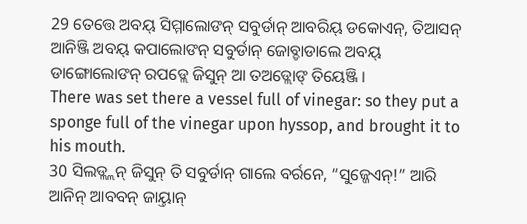29 ତେତ୍ତେ ଅବୟ୍ ସିମ୍ମାଲୋଙନ୍ ସବୁର୍ଡାନ୍ ଆବରିୟ୍ ଡକୋଏନ୍, ତିଆସନ୍ ଆନିଞ୍ଜି ଅବୟ୍ କପାଲୋଙନ୍ ସବୁର୍ଡାନ୍ ଜୋବ୍ଡାଡାଲେ ଅବୟ୍ ଡାଙ୍ଗୋଲୋଙନ୍ ରପଡ୍ଲେ ଜିସୁନ୍ ଆ ତଅଡ୍ଲୋଙ୍ ତିୟେଞ୍ଜି ।
There was set there a vessel full of vinegar: so they put a sponge full of the vinegar upon hyssop, and brought it to his mouth.
30 ସିଲଡ୍ଲ୍ଲନ୍ ଜିସୁନ୍ ତି ସବୁର୍ଡାନ୍ ଗାଲେ ବର୍ରନେ, “ସୁଜ୍ଜେଏନ୍!” ଆରି ଆନିନ୍ ଆବବନ୍ ଜାୟ୍ତାନ୍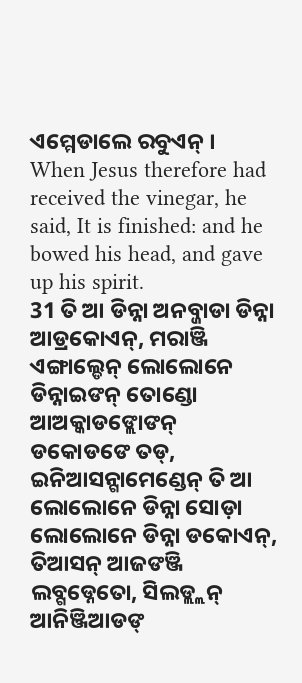ଏମ୍ମେଡାଲେ ରବୁଏନ୍ ।
When Jesus therefore had received the vinegar, he said, It is finished: and he bowed his head, and gave up his spirit.
31 ତି ଆ ଡିନ୍ନା ଅନବ୍ଜାଡା ଡିନ୍ନା ଆଡ୍ରକୋଏନ୍, ମରାଞ୍ଜି ଏଙ୍ଗାଲ୍ଡେନ୍ ଲୋଲୋନେ ଡିନ୍ନାଇଙନ୍ ତୋଣ୍ଡୋ ଆଅକ୍କାଡଙ୍ଲୋଙନ୍ ଡକୋଡଙେ ତଡ୍, ଇନିଆସନ୍ଗାମେଣ୍ଡେନ୍ ତି ଆ ଲୋଲୋନେ ଡିନ୍ନା ସୋଡ଼ା ଲୋଲୋନେ ଡିନ୍ନା ଡକୋଏନ୍, ତିଆସନ୍ ଆଜଙଞ୍ଜି ଲବ୍ଗଡ୍ନେତୋ, ସିଲଡ୍ଲ୍ଲନ୍ ଆନିଞ୍ଜିଆଡଙ୍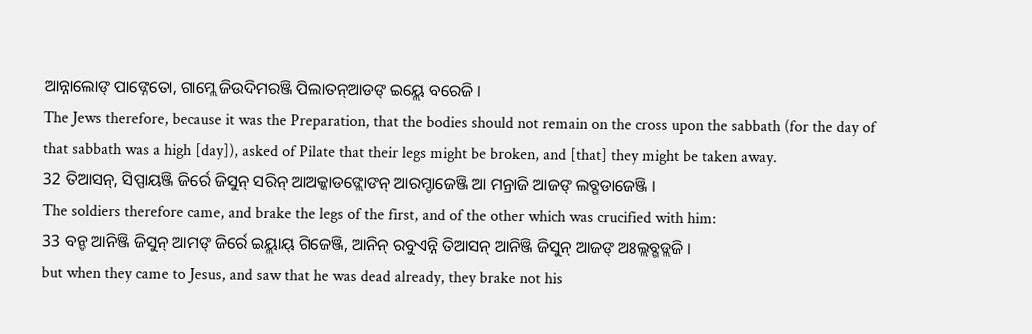ଆନ୍ନାଲୋଙ୍ ପାଙ୍ନେତୋ, ଗାମ୍ଲେ ଜିଉଦିମରଞ୍ଜି ପିଲାତନ୍ଆଡଙ୍ ଇୟ୍ଲେ ବରେଜି ।
The Jews therefore, because it was the Preparation, that the bodies should not remain on the cross upon the sabbath (for the day of that sabbath was a high [day]), asked of Pilate that their legs might be broken, and [that] they might be taken away.
32 ତିଆସନ୍, ସିପ୍ପାୟଞ୍ଜି ଜିର୍ରେ ଜିସୁନ୍ ସରିନ୍ ଆଅକ୍କାଡଙ୍ଲୋଙନ୍ ଆରମ୍ଡାଜେଞ୍ଜି ଆ ମନ୍ରାଜି ଆଜଙ୍ ଲବ୍ଗଡାଜେଞ୍ଜି ।
The soldiers therefore came, and brake the legs of the first, and of the other which was crucified with him:
33 ବନ୍ଡ ଆନିଞ୍ଜି ଜିସୁନ୍ ଆମଙ୍ ଜିର୍ରେ ଇୟ୍ଲାୟ୍ ଗିଜେଞ୍ଜି, ଆନିନ୍ ରବୁଏନ୍ନି ତିଆସନ୍ ଆନିଞ୍ଜି ଜିସୁନ୍ ଆଜଙ୍ ଅଃଲ୍ଲବ୍ଗଡ୍ଲଜି ।
but when they came to Jesus, and saw that he was dead already, they brake not his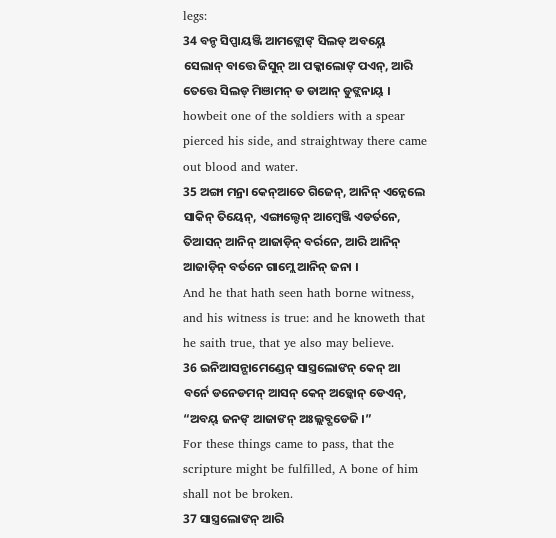legs:
34 ବନ୍ଡ ସିପ୍ପାୟଞ୍ଜି ଆମଙ୍ଲୋଙ୍ ସିଲଡ୍ ଅବୟ୍ନେ ସେଲାନ୍ ବାତ୍ତେ ଜିସୁନ୍ ଆ ପକ୍କାଲୋଙ୍ ପଏନ୍, ଆରି ତେତ୍ତେ ସିଲଡ୍ ମିଞାମନ୍ ଡ ଡାଆନ୍ ଡୁଙ୍ଲନାୟ୍ ।
howbeit one of the soldiers with a spear pierced his side, and straightway there came out blood and water.
35 ଅଙ୍ଗା ମନ୍ରା କେନ୍ଆତେ ଗିଜେନ୍, ଆନିନ୍ ଏନ୍ନେଲେ ସାକିନ୍ ତିୟେନ୍, ଏଙ୍ଗାଲ୍ଡେନ୍ ଆମ୍ୱେଞ୍ଜି ଏଡର୍ତନେ, ତିଆସନ୍ ଆନିନ୍ ଆଜାଡ଼ିନ୍ ବର୍ରନେ, ଆରି ଆନିନ୍ ଆଜାଡ଼ିନ୍ ବର୍ତନେ ଗାମ୍ଲେ ଆନିନ୍ ଜନା ।
And he that hath seen hath borne witness, and his witness is true: and he knoweth that he saith true, that ye also may believe.
36 ଇନିଆସନ୍ଗାମେଣ୍ଡେନ୍ ସାସ୍ତ୍ରଲୋଙନ୍ କେନ୍ ଆ ବର୍ନେ ଡନେଡମନ୍ ଆସନ୍ କେନ୍ ଅଡ଼୍କୋନ୍ ଡେଏନ୍, “ଅବୟ୍ ଜନଙ୍ ଆଜାଙନ୍ ଅଃଲ୍ଲବ୍ଗଡେଜି ।”
For these things came to pass, that the scripture might be fulfilled, A bone of him shall not be broken.
37 ସାସ୍ତ୍ରଲୋଙନ୍ ଆରି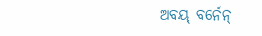ଅବୟ୍ ବର୍ନେନ୍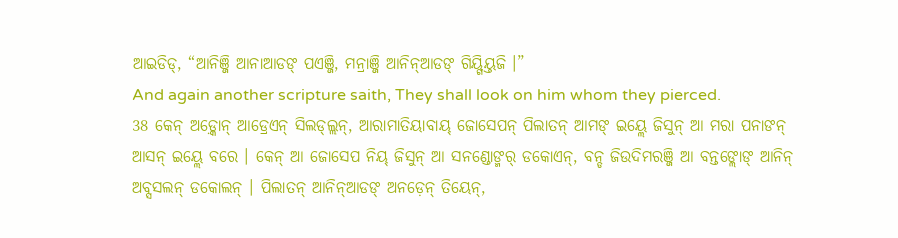ଆଇଡିଡ୍, “ଆନିଞ୍ଜି ଆନାଆଡଙ୍ ପଏଞ୍ଜି, ମନ୍ରାଞ୍ଜି ଆନିନ୍ଆଡଙ୍ ଗିୟ୍ଗିୟ୍ତଜି ।”
And again another scripture saith, They shall look on him whom they pierced.
38 କେନ୍ ଅଡ଼୍କୋନ୍ ଆଡ୍ରେଏନ୍ ସିଲଡ୍ଲ୍ଲନ୍, ଆରାମାତିୟାବାୟ୍ ଜୋସେପନ୍ ପିଲାତନ୍ ଆମଙ୍ ଇୟ୍ଲେ ଜିସୁନ୍ ଆ ମରା ପନାଙନ୍ ଆସନ୍ ଇୟ୍ଲେ ବରେ । କେନ୍ ଆ ଜୋସେପ ନିୟ୍ ଜିସୁନ୍ ଆ ସନଣ୍ଡୋଙ୍ମର୍ ଡକୋଏନ୍, ବନ୍ଡ ଜିଉଦିମରଞ୍ଜି ଆ ବନ୍ତଙ୍ଲୋଙ୍ ଆନିନ୍ ଅବ୍ସସଲନ୍ ଡକୋଲନ୍ । ପିଲାତନ୍ ଆନିନ୍ଆଡଙ୍ ଅନଡ଼େନ୍ ତିୟେନ୍,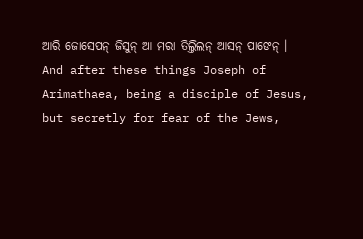ଆରି ଜୋସେପନ୍ ଜିସୁନ୍ ଆ ମରା ତିଲ୍ତିଲନ୍ ଆସନ୍ ପାଙେନ୍ ।
And after these things Joseph of Arimathaea, being a disciple of Jesus, but secretly for fear of the Jews,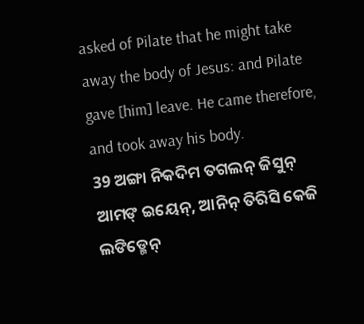asked of Pilate that he might take away the body of Jesus: and Pilate gave [him] leave. He came therefore, and took away his body.
39 ଅଙ୍ଗା ନିକଦିମ ତଗଲନ୍ ଜିସୁନ୍ ଆମଙ୍ ଇୟେନ୍, ଆନିନ୍ ତିରିସି କେଜି ଲଙିଡ୍ମେନ୍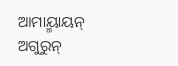ଆମାୟ୍ମାୟନ୍ ଅଗୁରୁନ୍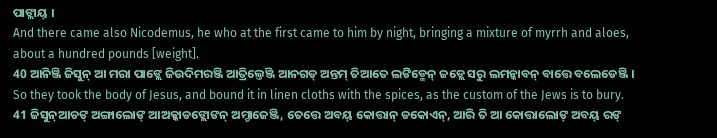ପାଙ୍ଲାୟ୍ ।
And there came also Nicodemus, he who at the first came to him by night, bringing a mixture of myrrh and aloes, about a hundred pounds [weight].
40 ଆନିଞ୍ଜି ଜିସୁନ୍ ଆ ମରା ପାଙ୍ଲେ ଜିଉଦିମରଞ୍ଜି ଆତ୍ରିଲ୍ତେଞ୍ଜି ଆନଗଡ୍ ଅନ୍ତମ୍ ତିଆତେ ଲଙିଡ୍ମେନ୍ ଜଡ୍ଲେ ସରୁ ଲମନ୍କାବନ୍ ବାତ୍ତେ ବଲେଡେଞ୍ଜି ।
So they took the body of Jesus, and bound it in linen cloths with the spices, as the custom of the Jews is to bury.
41 ଜିସୁନ୍ଆଡଙ୍ ଅଙ୍ଗାଲୋଙ୍ ଆଅକ୍କାଡଙ୍ଲୋଙନ୍ ଅମ୍ଡାଜେଞ୍ଜି, ତେତ୍ତେ ଅବୟ୍ କୋତ୍ତାନ୍ ଡକୋଏନ୍, ଆରି ତି ଆ କୋତ୍ତାଲୋଙ୍ ଅବୟ୍ ରଙ୍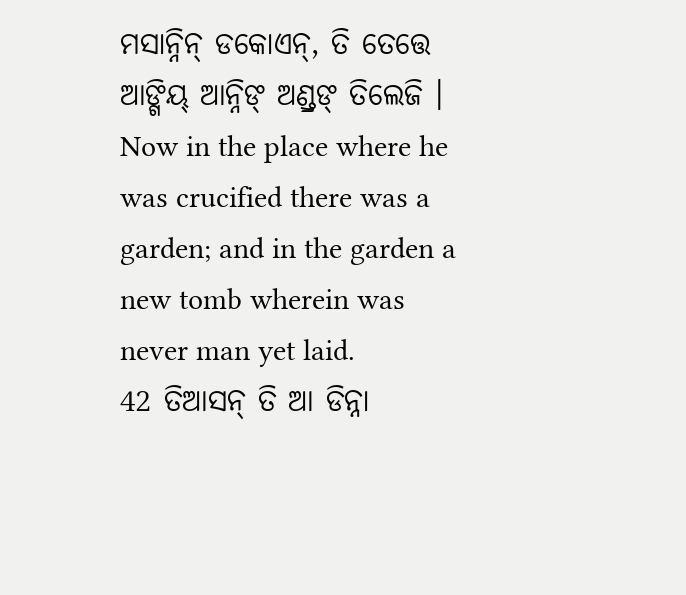ମସାନ୍ନିନ୍ ଡକୋଏନ୍, ତି ତେତ୍ତେ ଆଙ୍ଗିୟ୍ ଆନ୍ନିଙ୍ ଅଣ୍ଡ୍ରଙ୍ ତିଲେଜି ।
Now in the place where he was crucified there was a garden; and in the garden a new tomb wherein was never man yet laid.
42 ତିଆସନ୍ ତି ଆ ଡିନ୍ନା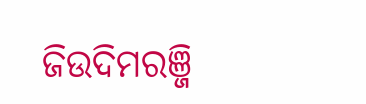ଜିଉଦିମରଞ୍ଜି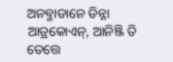ଅନବ୍ଜାଡାନେ ଡିନ୍ନା ଆଡ୍ରକୋଏନ୍, ଆନିଞ୍ଜି ତି ତେତ୍ତେ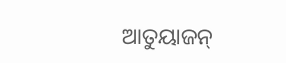ଆତୁୟାଜନ୍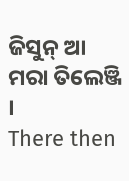ଜିସୁନ୍ ଆ ମରା ତିଲେଞ୍ଜି ।
There then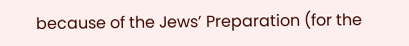because of the Jews’ Preparation (for the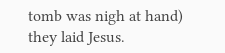tomb was nigh at hand) they laid Jesus.